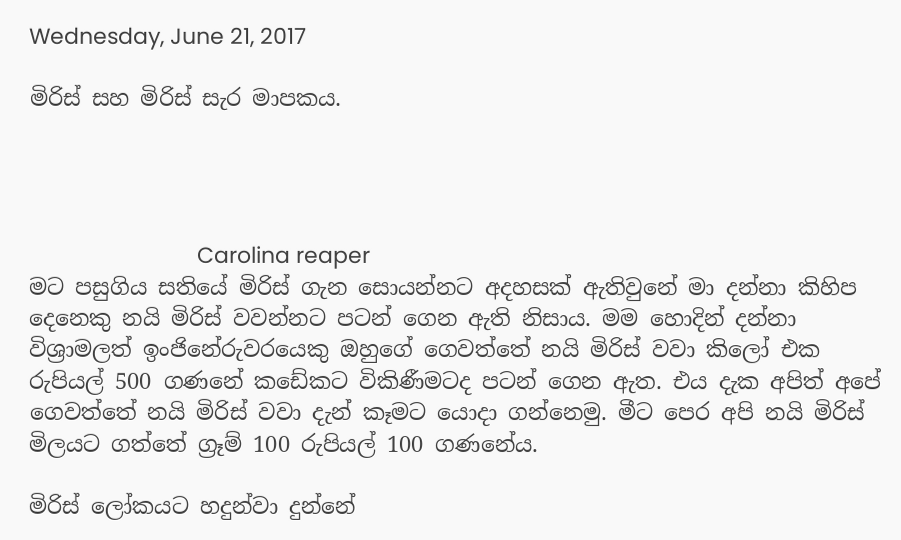Wednesday, June 21, 2017

මිරිස් සහ මිරිස් සැර මාපකය.




                            Carolina reaper
මට පසුගිය සතියේ මිරිස් ගැන සොයන්නට අදහසක් ඇතිවුනේ මා දන්නා කිහිප දෙනෙකු නයි මිරිස් වවන්නට පටන් ගෙන ඇති නිසාය. මම හොදින් දන්නා විශ්‍රාමලත් ඉංජිනේරුවරයෙකු ඔහුගේ ගෙවත්තේ නයි මිරිස් වවා කිලෝ එක රුපියල් 500 ගණනේ කඩේකට විකිණීමටද පටන් ගෙන ඇත. එය දැක අපිත් අපේ ගෙවත්තේ නයි මිරිස් වවා දැන් කෑමට යොදා ගන්නෙමු. මීට පෙර අපි නයි මිරිස් මිලයට ගත්තේ ග්‍රෑම් 100 රුපියල් 100 ගණනේය.

මිරිස් ලෝකයට හදුන්වා දුන්නේ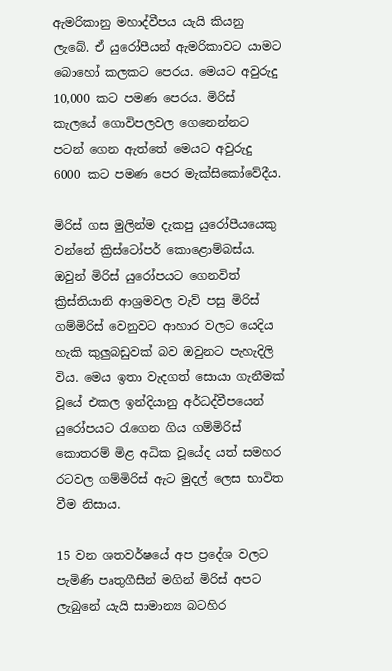ඇමරිකානු මහාද්වීපය යැයි කියනු ලැබේ. ඒ යුරෝපීයන් ඇමරිකාවට යාමට බොහෝ කලකට පෙරය. මෙයට අවුරුදු 10,000 කට පමණ පෙරය. මිරිස් කැලයේ ගොවිපලවල ගෙනෙන්නට  පටන් ගෙන ඇත්තේ මෙයට අවුරුදු 6000 කට පමණ පෙර මැක්සිකෝවේදීය.

මිරිස් ගස මුලින්ම දැකපු යුරෝපීයයෙකු වන්නේ ක්‍රිස්ටෝපර් කොළොම්බස්ය. ඔවුන් මිරිස් යුරෝපයට ගෙනවිත් ක්‍රිස්තියානි ආශ්‍රමවල වැව් පසු මිරිස් ගම්මිරිස් වෙනුවට ආහාර වලට යෙදිය හැකි කුලුබඩුවක් බව ඔවුනට පැහැදිලි විය. මෙය ඉතා වැදගත් සොයා ගැනීමක් වූයේ එකල ඉන්දියානු අර්ධද්වීපයෙන් යුරෝපයට රැගෙන ගිය ගම්මිරිස් කොතරම් මිළ අධික වූයේද යත් සමහර රටවල ගම්මිරිස් ඇට මුදල් ලෙස භාවිත වීම නිසාය.

15 වන ශතවර්ෂයේ අප ප්‍රදේශ වලට පැමිණි පෘතුගීසීන් මගින් මිරිස් අපට ලැබුනේ යැයි සාමාන්‍ය බටහිර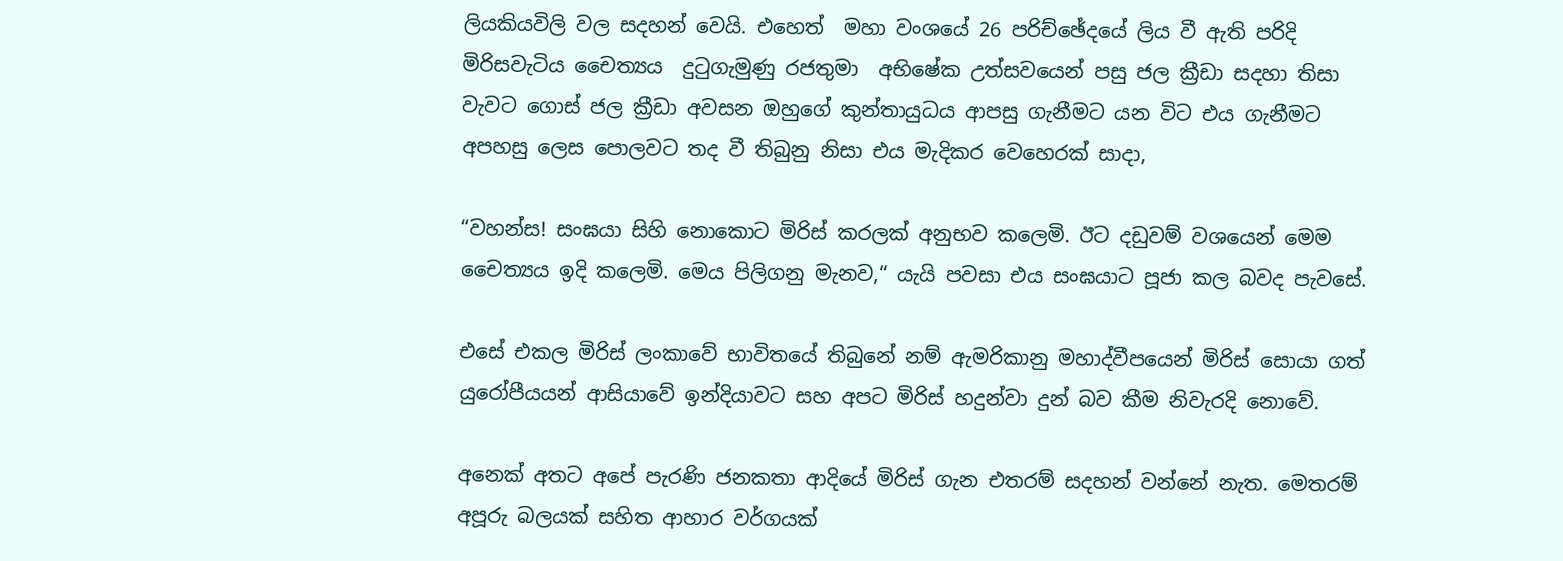ලියකියවිලි වල සදහන් වෙයි. එහෙත්  මහා වංශයේ 26 පරිච්ඡේදයේ ලිය වී ඇති පරිදි මිරිසවැටිය චෛත්‍යය  දුටුගැමුණු රජතුමා  අභිෂේක උත්සවයෙන් පසු ජල ක්‍රීඩා සදහා තිසා වැවට ගොස් ජල ක්‍රීඩා අවසන ඔහුගේ කුන්තායුධය ආපසු ගැනීමට යන විට එය ගැනීමට අපහසු ලෙස පොලවට තද වී තිබුනු නිසා එය මැදිකර වෙහෙරක් සාදා,

“වහන්ස! සංඝයා සිහි නොකොට මිරිස් කරලක් අනුභව කලෙමි. ඊට දඩුවම් වශයෙන් මෙම චෛත්‍යය ඉදි කලෙමි. මෙය පිලිගනු මැනව,“ යැයි පවසා එය සංඝයාට පූජා කල බවද පැවසේ.

එසේ එකල මිරිස් ලංකාවේ භාවිතයේ තිබුනේ නම් ඇමරිකානු මහාද්වීපයෙන් මිරිස් සොයා ගත් යුරෝපීයයන් ආසියාවේ ඉන්දියාවට සහ අපට මිරිස් හදුන්වා දුන් බව කීම නිවැරදි නොවේ.

අනෙක් අතට අපේ පැරණි ජනකතා ආදියේ මිරිස් ගැන එතරම් සදහන් වන්නේ නැත. මෙතරම් අපූරු බලයක් සහිත ආහාර වර්ගයක්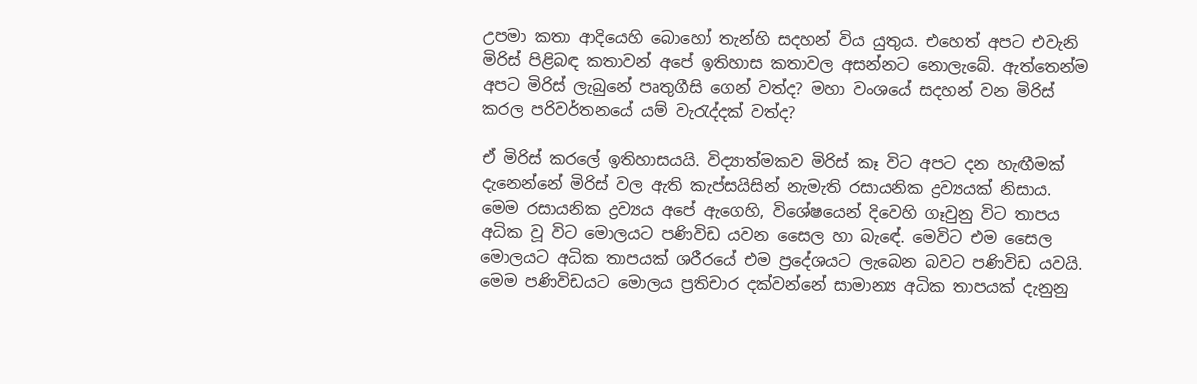උපමා කතා ආදියෙහි බොහෝ තැන්හි සදහන් විය යුතුය. එහෙත් අපට එවැනි මිරිස් පිළිබඳ කතාවන් අපේ ඉතිහාස කතාවල අසන්නට නොලැබේ. ඇත්තෙන්ම අපට මිරිස් ලැබුනේ පෘතුගීසි ගෙන් වත්ද? මහා වංශයේ සදහන් වන මිරිස් කරල පරිවර්තනයේ යම් වැරැද්දක් වත්ද?

ඒ මිරිස් කරලේ ඉතිහාසයයි. විද්‍යාත්මකව මිරිස් කෑ විට අපට දන හැඟීමක් දැනෙන්නේ මිරිස් වල ඇති කැප්සයිසින් නැමැති රසායනික ද්‍රව්‍යයක් නිසාය. මෙම රසායනික ද්‍රව්‍යය අපේ ඇගෙහි, විශේෂයෙන් දිවෙහි ගෑවුනු විට තාපය අධික වූ විට මොලයට පණිවිඩ යවන සෛල හා බැඳේ. මෙවිට එම සෛල මොලයට අධික තාපයක් ශරීරයේ එම ප්‍රදේශයට ලැබෙන බවට පණිවිඩ යවයි. මෙම පණිවිඩයට මොලය ප්‍රතිචාර දක්වන්නේ සාමාන්‍ය අධික තාපයක් දැනුනු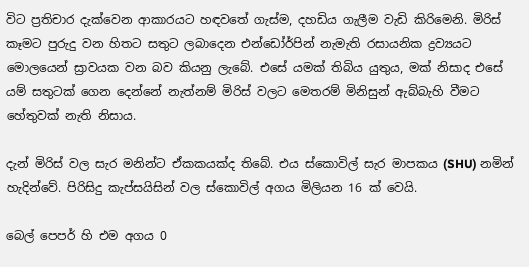විට ප්‍රතිචාර දැක්වෙන ආකාරයට හඳවතේ ගැස්ම, දහඩිය ගැලීම වැඩි කිරිමෙනි. මිරිස් කෑමට පුරුදු වන හිතට සතුට ලබාදෙන එන්ඩෝර්පින් නැමැති රසායනික ද්‍රව්‍යයට මොලයෙන් ස්‍රාවයක වන බව කියනු ලැබේ. එසේ යමක් තිබිය යුතුය, මක් නිසාද එසේ යම් සතුටක් ගෙන දෙන්නේ නැත්නම් මිරිස් වලට මෙතරම් මිනිසුන් ඇබ්බැහි වීමට හේතුවක් නැති නිසාය.

දැන් මිරිස් වල සැර මනින්ට ඒකකයක්ද තිබේ. එය ස්කොවිල් සැර මාපකය (SHU) නමින් හැදින්වේ. පිරිසිදු කැප්සයිසින් වල ස්කොවිල් අගය මිලියන 16 ක් වෙයි.

බෙල් පෙපර් හි එම අගය 0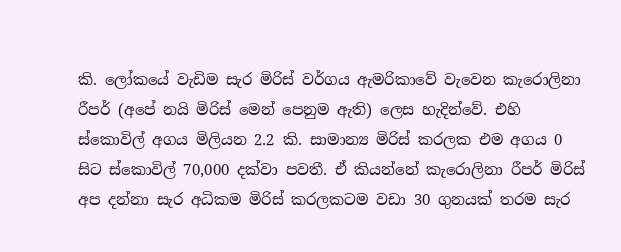කි. ලෝකයේ වැඩිම සැර මිරිස් වර්ගය ඇමරිකාවේ වැවෙන කැරොලිනා රීපර් (අපේ නයි මිරිස් මෙන් පෙනුම ඇති) ලෙස හැදින්වේ. එහි ස්කොවිල් අගය මිලියන 2.2 කි. සාමාන්‍ය මිරිස් කරලක එම අගය 0 සිට ස්කොවිල් 70,000 දක්වා පවතී. ඒ කියන්නේ කැරොලිනා රීපර් මිරිස් අප දන්නා සැර අධිකම මිරිස් කරලකටම වඩා 30 ගුනයක් තරම සැර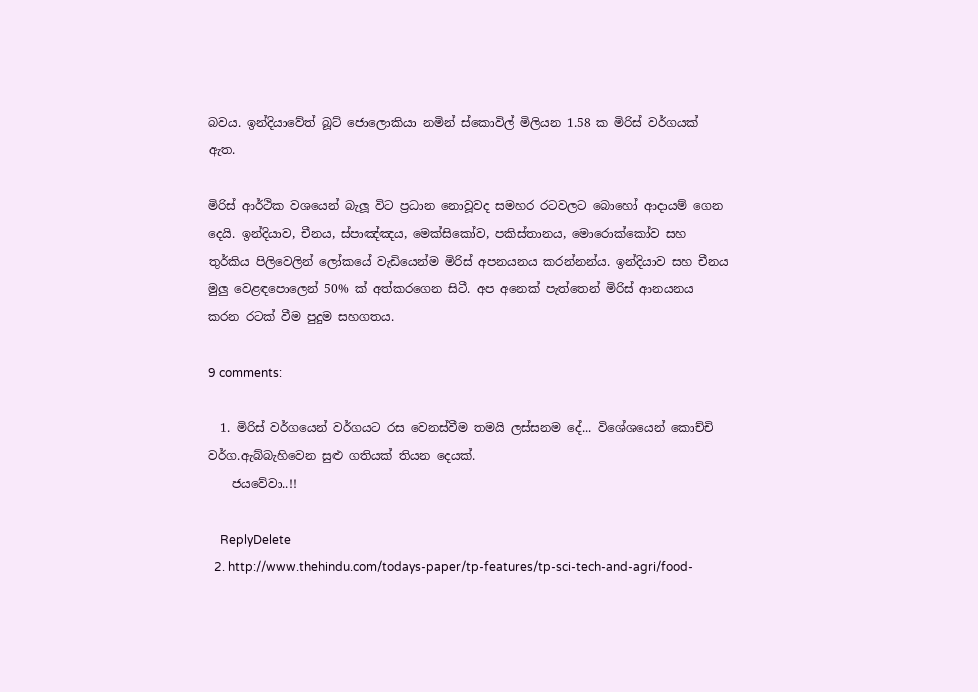බවය. ඉන්දියාවේත් බූට් ජොලොකියා නමින් ස්කොවිල් මිලියන 1.58 ක මිරිස් වර්ගයක් ඇත.

මිරිස් ආර්ථික වශයෙන් බැලූ විට ප්‍රධාන නොවූවද සමහර රටවලට බොහෝ ආදායම් ගෙන දෙයි. ඉන්දියාව, චීනය, ස්පාඤ්ඤය, මෙක්සිකෝව, පකිස්තානය, මොරොක්කෝව සහ තුර්කිය පිලිවෙලින් ලෝකයේ වැඩියෙන්ම මිරිස් අපනයනය කරන්නන්ය. ඉන්දියාව සහ චීනය මුලු වෙළඳපොලෙන් 50% ක් අත්කරගෙන සිටී. අප අනෙක් පැත්තෙන් මිරිස් ආනයනය කරන රටක් වීම පුදුම සහගතය.

9 comments:

  1. මිරිස් වර්ගයෙන් වර්ගයට රස වෙනස්වීම තමයි ලස්සනම දේ... විශේශයෙන් කොච්චි වර්ග.ඇබ්බැහිවෙන සුළු ගතියක් තියන දෙයක්.
    ජයවේවා..!!

    ReplyDelete
  2. http://www.thehindu.com/todays-paper/tp-features/tp-sci-tech-and-agri/food-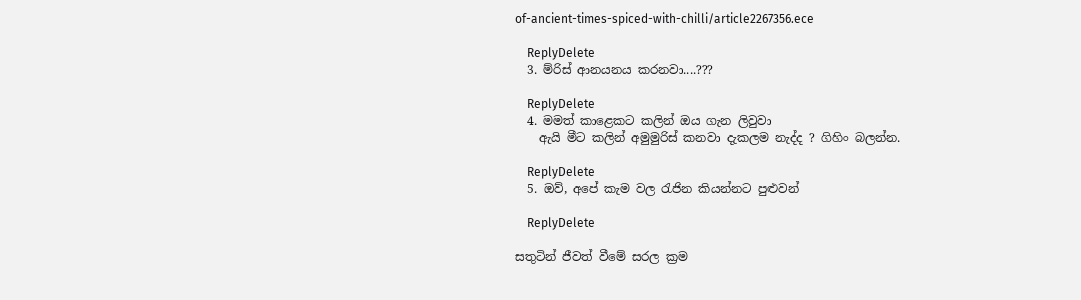of-ancient-times-spiced-with-chilli/article2267356.ece

    ReplyDelete
  3. ම්රිස් ආනයනය කරනවා....???

    ReplyDelete
  4. මමත් කාළෙකට කලින් ඔය ගැන ලිවුවා
    ඇයි මීට කලින් අමුමුරිස් කනවා දැකලම නැද්ද ? ගිහිං බලන්න.

    ReplyDelete
  5. ඔව්, අපේ කැම වල රැජින කියන්නට පුළුවන්

    ReplyDelete

සතුටින් ජීවත් වීමේ සරල ක්‍රම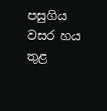පසුගිය වසර හය තුළ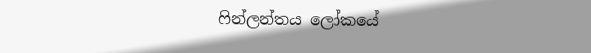ෆින්ලන්තය ලෝකයේ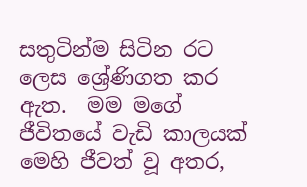සතුටින්ම සිටින රට ලෙස ශ්‍රේණිගත කර ඇත.  මම මගේ ජීවිතයේ වැඩි කාලයක් මෙහි ජීවත් වූ අතර,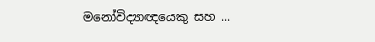මනෝවිද්‍යාඥයෙකු සහ ...